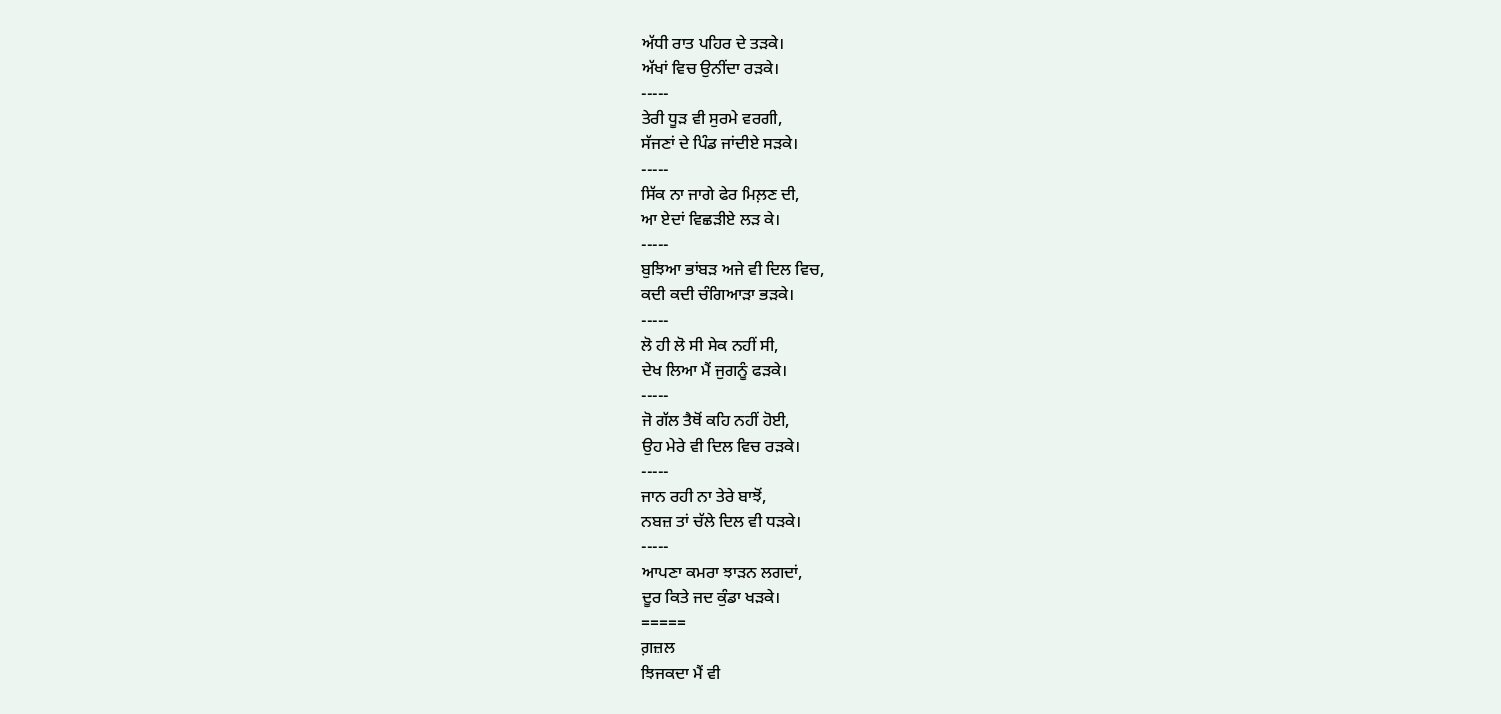ਅੱਧੀ ਰਾਤ ਪਹਿਰ ਦੇ ਤੜਕੇ।
ਅੱਖਾਂ ਵਿਚ ਉਨੀਂਦਾ ਰੜਕੇ।
-----
ਤੇਰੀ ਧੂੜ ਵੀ ਸੁਰਮੇ ਵਰਗੀ,
ਸੱਜਣਾਂ ਦੇ ਪਿੰਡ ਜਾਂਦੀਏ ਸੜਕੇ।
-----
ਸਿੱਕ ਨਾ ਜਾਗੇ ਫੇਰ ਮਿਲ਼ਣ ਦੀ,
ਆ ਏਦਾਂ ਵਿਛੜੀਏ ਲੜ ਕੇ।
-----
ਬੁਝਿਆ ਭਾਂਬੜ ਅਜੇ ਵੀ ਦਿਲ ਵਿਚ,
ਕਦੀ ਕਦੀ ਚੰਗਿਆੜਾ ਭੜਕੇ।
-----
ਲੋ ਹੀ ਲੋ ਸੀ ਸੇਕ ਨਹੀਂ ਸੀ,
ਦੇਖ ਲਿਆ ਮੈਂ ਜੁਗਨੂੰ ਫੜਕੇ।
-----
ਜੋ ਗੱਲ ਤੈਥੋਂ ਕਹਿ ਨਹੀਂ ਹੋਈ,
ਉਹ ਮੇਰੇ ਵੀ ਦਿਲ ਵਿਚ ਰੜਕੇ।
-----
ਜਾਨ ਰਹੀ ਨਾ ਤੇਰੇ ਬਾਝੋਂ,
ਨਬਜ਼ ਤਾਂ ਚੱਲੇ ਦਿਲ ਵੀ ਧੜਕੇ।
-----
ਆਪਣਾ ਕਮਰਾ ਝਾੜਨ ਲਗਦਾਂ,
ਦੂਰ ਕਿਤੇ ਜਦ ਕੁੰਡਾ ਖੜਕੇ।
=====
ਗ਼ਜ਼ਲ
ਝਿਜਕਦਾ ਮੈਂ ਵੀ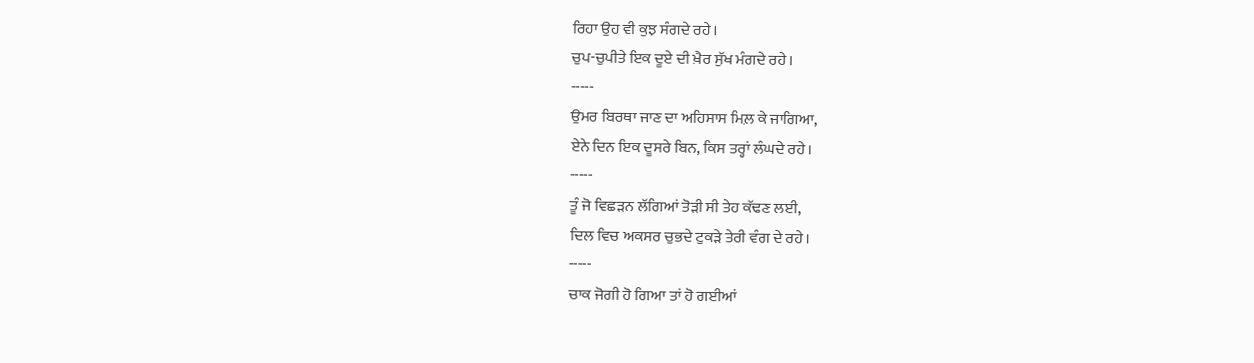ਰਿਹਾ ਉਹ ਵੀ ਕੁਝ ਸੰਗਦੇ ਰਹੇ।
ਚੁਪ-ਚੁਪੀਤੇ ਇਕ ਦੂਏ ਦੀ ਖ਼ੈਰ ਸੁੱਖ ਮੰਗਦੇ ਰਹੇ।
-----
ਉਮਰ ਬਿਰਥਾ ਜਾਣ ਦਾ ਅਹਿਸਾਸ ਮਿਲ਼ ਕੇ ਜਾਗਿਆ,
ਏਨੇ ਦਿਨ ਇਕ ਦੂਸਰੇ ਬਿਨ, ਕਿਸ ਤਰ੍ਹਾਂ ਲੰਘਦੇ ਰਹੇ।
-----
ਤੂੰ ਜੋ ਵਿਛੜਨ ਲੱਗਿਆਂ ਤੋੜੀ ਸੀ ਤੇਹ ਕੱਢਣ ਲਈ,
ਦਿਲ ਵਿਚ ਅਕਸਰ ਚੁਭਦੇ ਟੁਕੜੇ ਤੇਰੀ ਵੰਗ ਦੇ ਰਹੇ।
-----
ਚਾਕ ਜੋਗੀ ਹੋ ਗਿਆ ਤਾਂ ਹੋ ਗਈਆਂ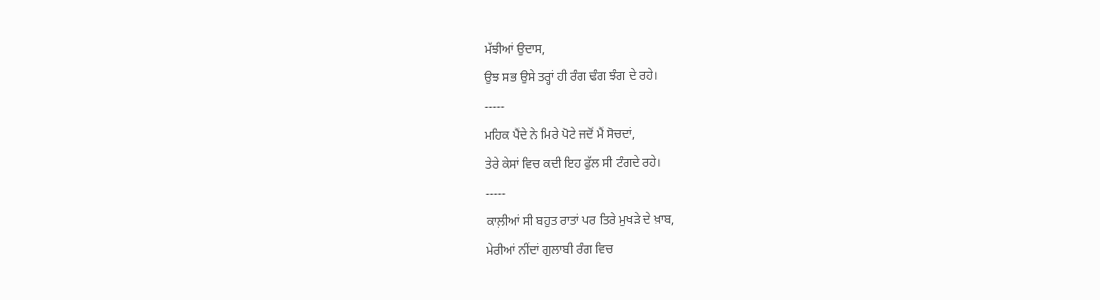ਮੱਝੀਆਂ ਉਦਾਸ,
ਉਝ ਸਭ ਉਸੇ ਤਰ੍ਹਾਂ ਹੀ ਰੰਗ ਢੰਗ ਝੰਗ ਦੇ ਰਹੇ।
-----
ਮਹਿਕ ਪੈਂਦੇ ਨੇ ਮਿਰੇ ਪੋਟੇ ਜਦੋਂ ਮੈਂ ਸੋਚਦਾਂ,
ਤੇਰੇ ਕੇਸਾਂ ਵਿਚ ਕਦੀ ਇਹ ਫੁੱਲ ਸੀ ਟੰਗਦੇ ਰਹੇ।
-----
ਕਾਲ਼ੀਆਂ ਸੀ ਬਹੁਤ ਰਾਤਾਂ ਪਰ ਤਿਰੇ ਮੁਖੜੇ ਦੇ ਖ਼ਾਬ,
ਮੇਰੀਆਂ ਨੀਂਦਾਂ ਗੁਲਾਬੀ ਰੰਗ ਵਿਚ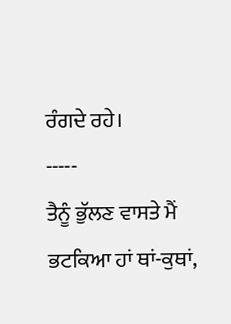ਰੰਗਦੇ ਰਹੇ।
-----
ਤੈਨੂੰ ਭੁੱਲਣ ਵਾਸਤੇ ਮੈਂ ਭਟਕਿਆ ਹਾਂ ਥਾਂ-ਕੁਥਾਂ,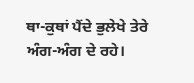ਥਾ-ਕੁਥਾਂ ਪੈਂਦੇ ਭੁਲੇਖੇ ਤੇਰੇ ਅੰਗ-ਅੰਗ ਦੇ ਰਹੇ।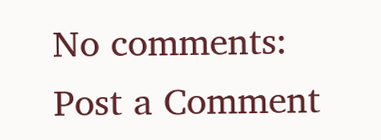No comments:
Post a Comment